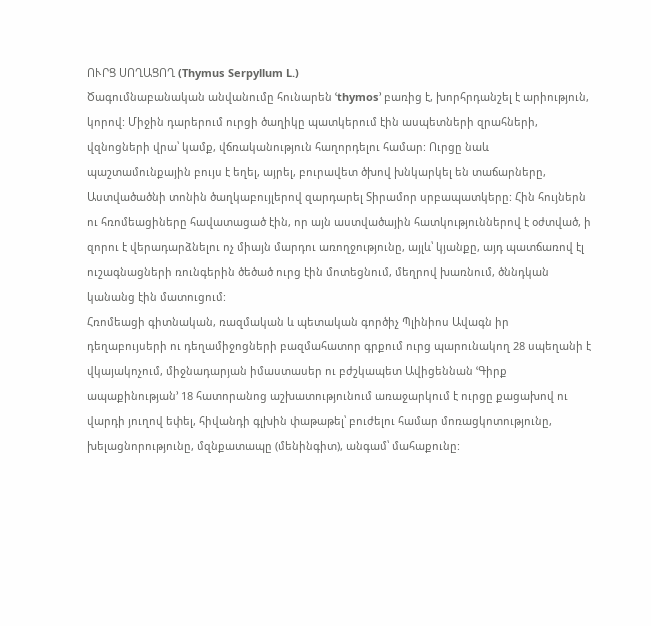ՈՒՐՑ ՍՈՂԱՑՈՂ (Thymus Serpyllum L.)
Ծագումնաբանական անվանումը հունարեն ՙthymos՚ բառից է, խորհրդանշել է արիություն, կորով: Միջին դարերում ուրցի ծաղիկը պատկերում էին ասպետների զրահների, վզնոցների վրա՝ կամք, վճռականություն հաղորդելու համար: Ուրցը նաև պաշտամունքային բույս է եղել, այրել, բուրավետ ծխով խնկարկել են տաճարները, Աստվածածնի տոնին ծաղկաբույլերով զարդարել Տիրամոր սրբապատկերը: Հին հույներն ու հռոմեացիները հավատացած էին, որ այն աստվածային հատկություններով է օժտված, ի զորու է վերադարձնելու ոչ միայն մարդու առողջությունը, այլև՝ կյանքը, այդ պատճառով էլ ուշագնացների ռունգերին ծեծած ուրց էին մոտեցնում, մեղրով խառնում, ծննդկան կանանց էին մատուցում:
Հռոմեացի գիտնական, ռազմական և պետական գործիչ Պլինիոս Ավագն իր դեղաբույսերի ու դեղամիջոցների բազմահատոր գրքում ուրց պարունակող 28 սպեղանի է վկայակոչում, միջնադարյան իմաստասեր ու բժշկապետ Ավիցեննան ՙԳիրք ապաքինության՚ 18 հատորանոց աշխատությունում առաջարկում է ուրցը քացախով ու վարդի յուղով եփել, հիվանդի գլխին փաթաթել՝ բուժելու համար մոռացկոտությունը, խելացնորությունը, մզնքատապը (մենինգիտ), անգամ՝ մահաքունը: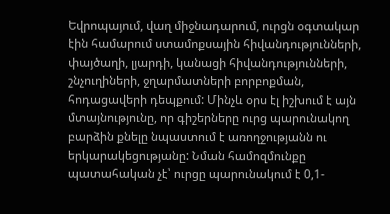Եվրոպայում, վաղ միջնադարում, ուրցն օգտակար էին համարում ստամոքսային հիվանդությունների, փայծաղի, լյարդի, կանացի հիվանդությունների, շնչուղիների, ջղարմատների բորբոքման, հոդացավերի դեպքում: Մինչև օրս էլ իշխում է այն մտայնությունը, որ գիշերները ուրց պարունակող բարձին քնելը նպաստում է առողջությանն ու երկարակեցությանը: Նման համոզմունքը պատահական չէ՝ ուրցը պարունակում է 0,1-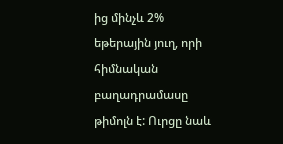ից մինչև 2% եթերային յուղ, որի հիմնական բաղադրամասը թիմոլն է: Ուրցը նաև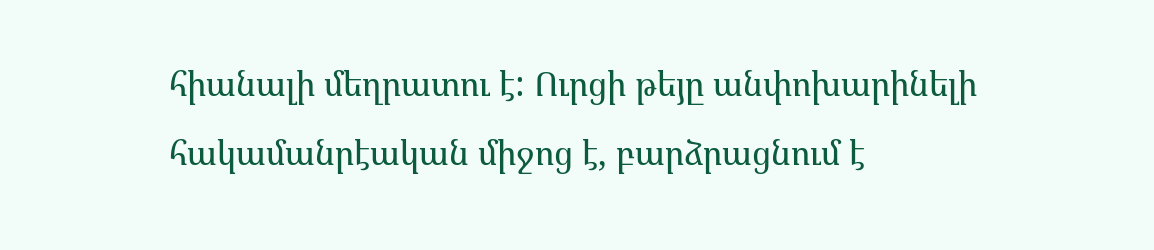հիանալի մեղրատու է: Ուրցի թեյը անփոխարինելի հակամանրէական միջոց է, բարձրացնում է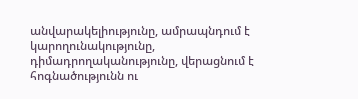անվարակելիությունը, ամրապնդում է կարողունակությունը, դիմադրողականությունը, վերացնում է հոգնածությունն ու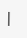|